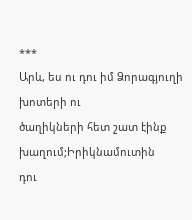***
Արև, ես ու դու իմ Ձորագյուղի խոտերի ու
ծաղիկների հետ շատ էինք խաղում;Իրիկնամուտին
դու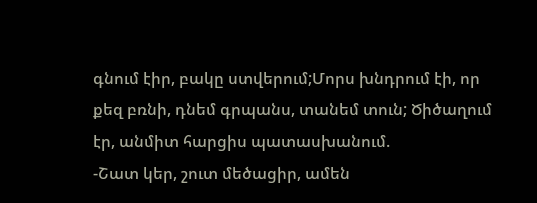գնում էիր, բակը ստվերում;Մորս խնդրում էի, որ
քեզ բռնի, դնեմ գրպանս, տանեմ տուն; Ծիծաղում
էր, անմիտ հարցիս պատասխանում.
-Շատ կեր, շուտ մեծացիր, ամեն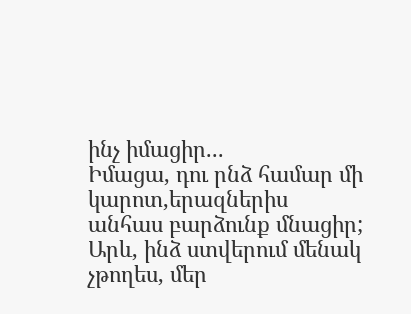ինչ իմացիր...
Իմացա, դու րնձ համար մի կարոտ,երազներիս
անհաս բարձունք մնացիր;
Արև, ինձ ստվերում մենակ չթողես, մեր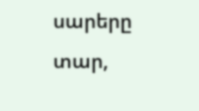սարերը
տար,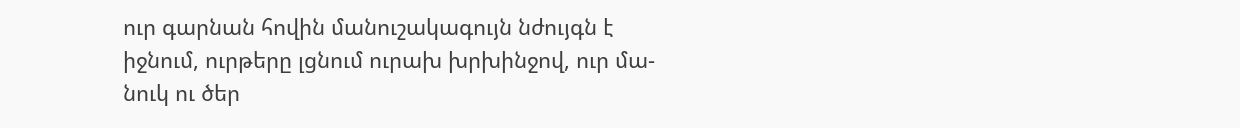ուր գարնան հովին մանուշակագույն նժույգն է
իջնում, ուրթերը լցնում ուրախ խրխինջով, ուր մա-
նուկ ու ծեր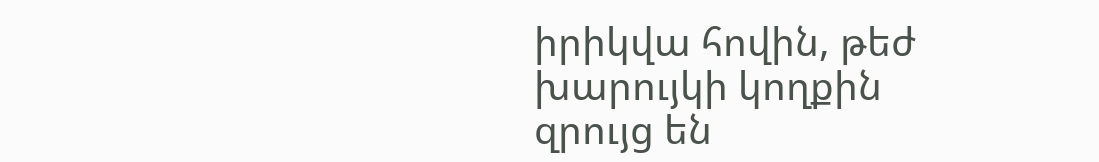իրիկվա հովին, թեժ խարույկի կողքին
զրույց են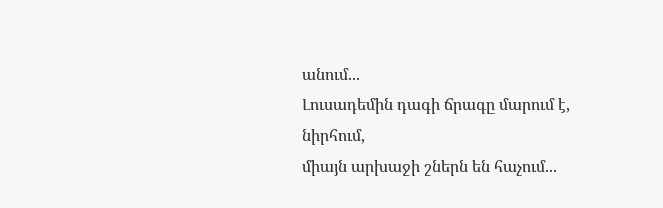անում...
Լուսադեմին դագի ճրագը մարում է, նիրհում,
միայն արխաջի շներն են հաչում...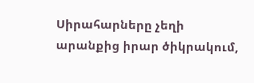Սիրահարները չեղի արանքից իրար ծիկրակում,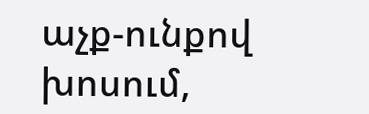աչք-ունքով խոսում,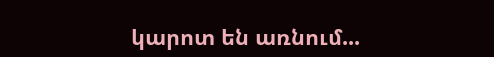կարոտ են առնում...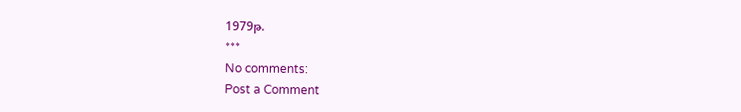1979թ.
***
No comments:
Post a Comment